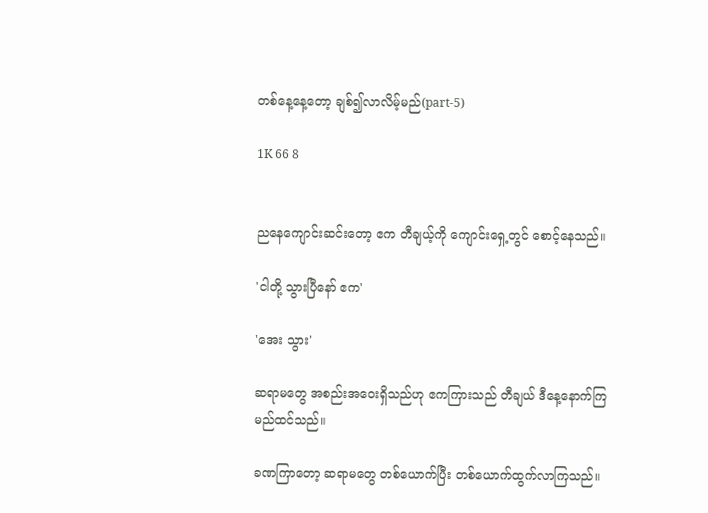တစ်နေ့နေ့တော့ ချစ်၍လာလိမ့်မည်(part-5)

1K 66 8


ညနေကျောင်းဆင်းတော့ ဧက တီချယ့်ကို ကျောင်းရှေ့တွင် စောင့်နေသည်။

'ငါတို့ သွားပြီနော် ဧက'

'အေး သွား'

ဆရာမတွေ အစည်းအဝေးရှိသည်ဟု ဧကကြားသည် တီချယ် ဒီနေ့နောက်ကြမည်ထင်သည်။

ခဏကြာတော့ ဆရာမတွေ တစ်ယောက်ပြီး တစ်ယောက်ထွက်လာကြသည်။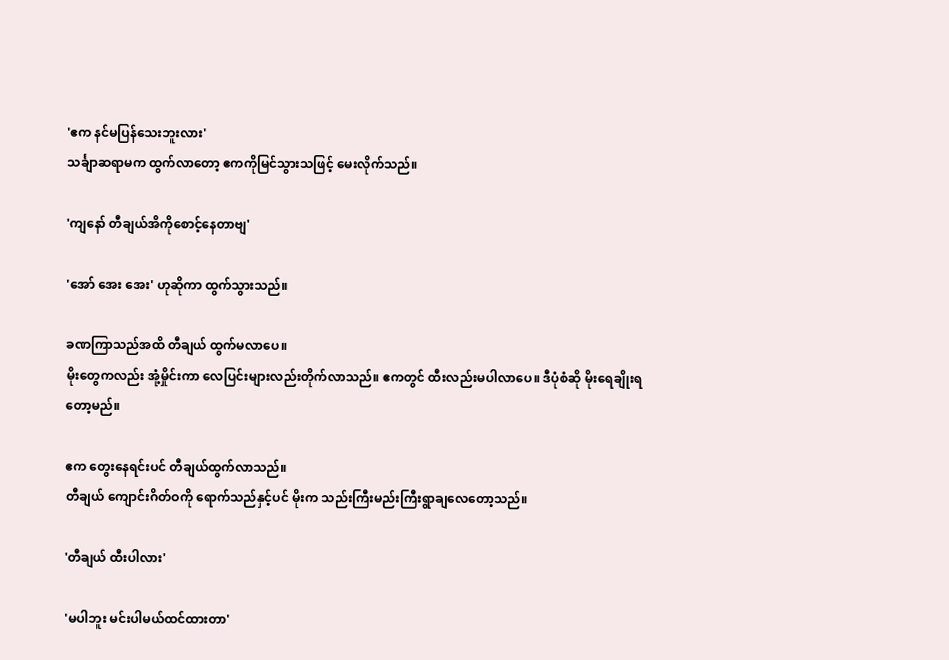'ဧက နင်မပြန်သေးဘူးလား'
သင်္ချာဆရာမက ထွက်လာတော့ ဧကကိုမြင်သွားသဖြင့် မေးလိုက်သည်။

'ကျနော် တီချယ်အိကိုစောင့်နေတာဗျ'

'အော် အေး အေး' ဟုဆိုကာ ထွက်သွားသည်။

ခဏကြာသည်အထိ တီချယ် ထွက်မလာပေ။
မိုးတွေကလည်း အုံ့မှိုင်းကာ လေပြင်းများလည်းတိုက်လာသည်။ ဧကတွင် ထီးလည်းမပါလာပေ။ ဒီပုံစံဆို မိုးရေချိုးရတော့မည်။

ဧက တွေးနေရင်းပင် တီချယ်ထွက်လာသည်။
တီချယ် ကျောင်းဂိတ်ဝကို ရောက်သည်နှင့်ပင် မိုးက သည်းကြီးမည်းကြီးရွာချလေတော့သည်။

'တီချယ် ထီးပါလား'

'မပါဘူး မင်းပါမယ်ထင်ထားတာ'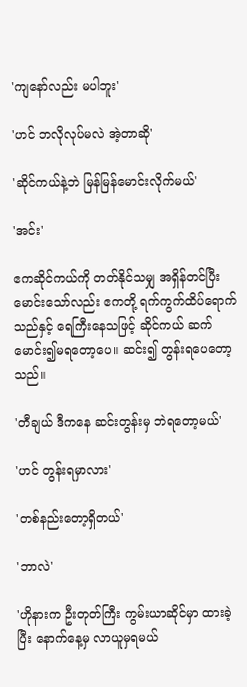'ကျနော်လည်း မပါဘူး'

'ဟင် ဘလိုလုပ်မလဲ အဲ့တာဆို'

'ဆိုင်ကယ်နဲ့ဘဲ မြန်မြန်မောင်းလိုက်မယ်'

'အင်း'

ဧကဆိုင်ကယ်ကို တတ်နိုင်သမျှ အရှိန်တင်ပြီး မောင်းသော်လည်း ဧကတို့ ရက်ကွက်ထိပ်ရောက်သည်နှင့် ရေကြီးနေသဖြင့် ဆိုင်ကယ် ဆက်မောင်း၍မရတော့ပေ။ ဆင်း၍ တွန်းရပေတော့သည်။

'တီချယ် ဒီကနေ ဆင်းတွန်းမှ ဘဲရတော့မယ်'

'ဟင် တွန်းရမှာလား'

'တစ်နည်းတော့ရှိတယ်'

'ဘာလဲ'

'ဟိုနားက ဦးတုတ်ကြီး ကွမ်းယာဆိုင်မှာ ထားခဲ့ပြီး နောက်နေ့မှ လာယူမှရမယ်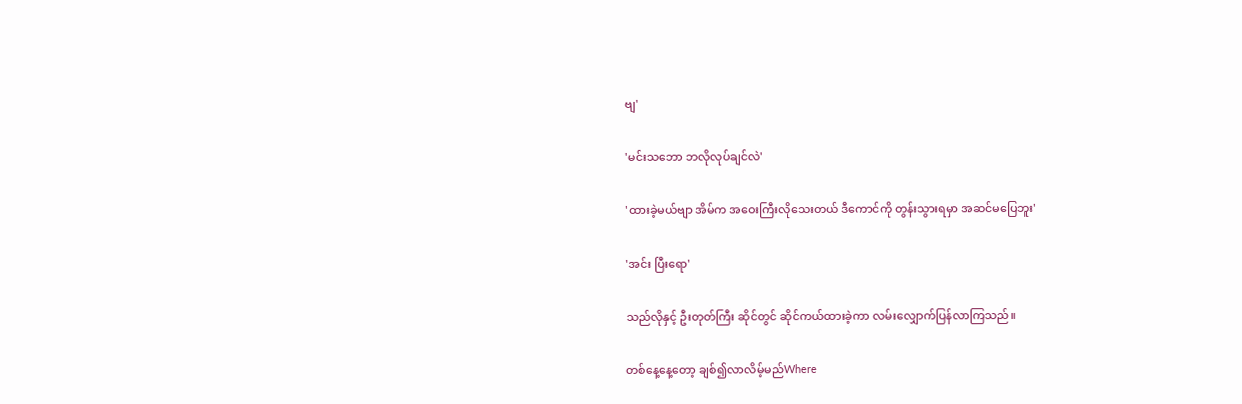ဗျ'

'မင်းသဘော ဘလိုလုပ်ချင်လဲ'

'ထားခဲ့မယ်ဗျာ အိမ်က အဝေးကြီးလိုသေးတယ် ဒီကောင်ကို တွန်းသွားရမှာ အဆင်မပြေဘူး'

'အင်း ပြီးရော'

သည်လိုနှင့် ဦးတုတ်ကြီး ဆိုင်တွင် ဆိုင်ကယ်ထားခဲ့ကာ လမ်းလျှောက်ပြန်လာကြသည်။

တစ်နေ့နေ့တော့ ချစ်၍လာလိမ့်မည်Where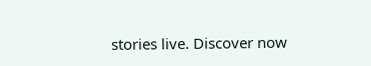stories live. Discover now